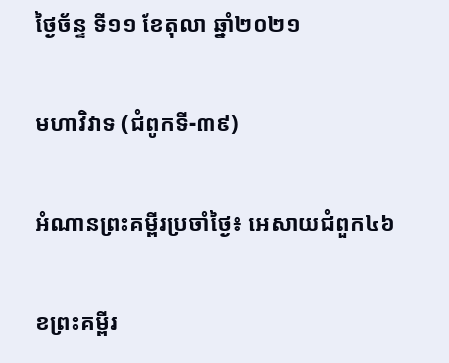ថ្ងៃច័ន្ទ ទី១១ ខែតុលា ឆ្នាំ២០២១

មហាវិវាទ (ជំពូកទី-៣៩)

អំណានព្រះគម្ពីរប្រចាំថ្ងៃ៖ អេសាយជំពួក៤៦

ខព្រះគម្ពីរ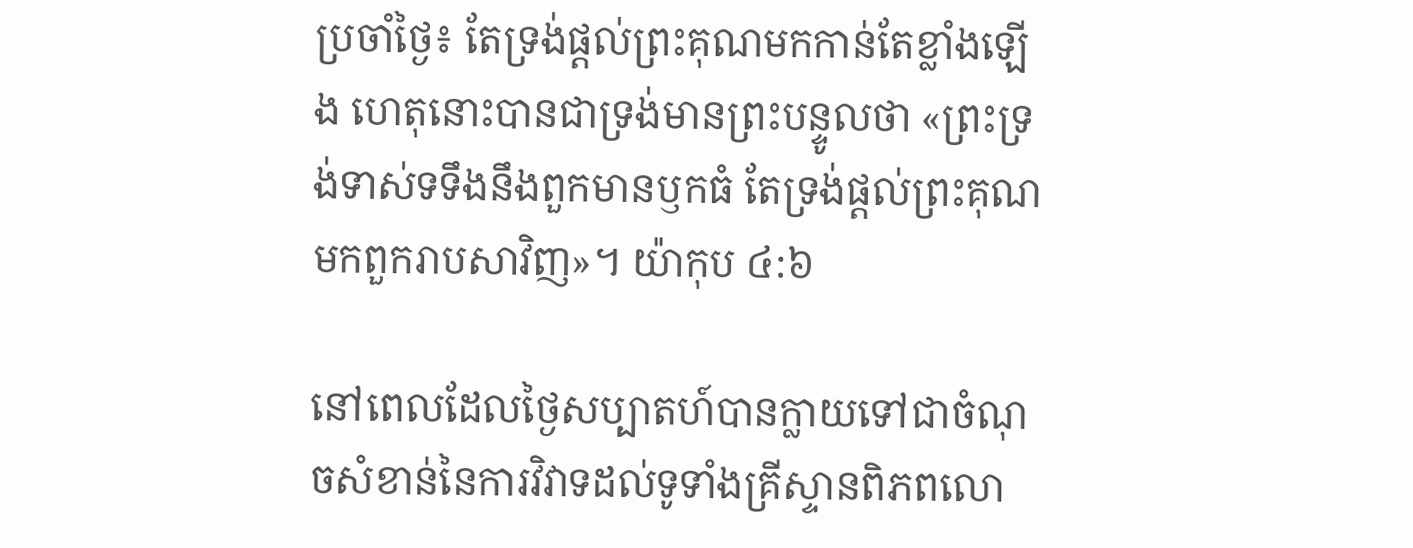ប្រចាំថ្ងៃ៖ តែទ្រង់ផ្តល់ព្រះគុណមកកាន់តែខ្លាំងឡើង ហេតុនោះបានជាទ្រង់មានព្រះបន្ទូលថា «ព្រះទ្រង់ទាស់ទទឹងនឹងពួកមានឫកធំ តែទ្រង់ផ្តល់ព្រះគុណមកពួករាបសាវិញ»។ យ៉ាកុប ៤:៦

នៅពេលដែលថ្ងៃសប្បាតហ៍បានក្លាយទៅជាចំណុចសំខាន់នៃការវិវាទដល់ទូទាំងគ្រីស្ទានពិភពលោ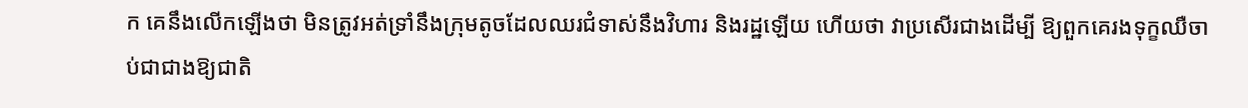ក គេនឹងលើកឡើងថា មិនត្រូវអត់ទ្រាំនឹងក្រុមតូចដែលឈរជំទាស់នឹងវិហារ និងរដ្ឋឡើយ ហើយថា វាប្រសើរជាងដើម្បី ឱ្យពួកគេរងទុក្ខឈឺចាប់ជាជាងឱ្យជាតិ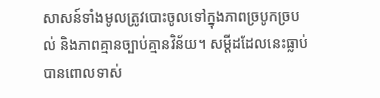សាសន៍ទាំងមូលត្រូវបោះចូលទៅក្នុងភាពច្របូកច្របល់ និងភាពគ្មានច្បាប់គ្មានវិន័យ។ សម្តីដដែលនេះធ្លាប់បានពោលទាស់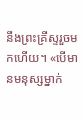នឹងព្រះគ្រីស្ទរួចមកហើយ។ «បើមានមនុស្សម្នាក់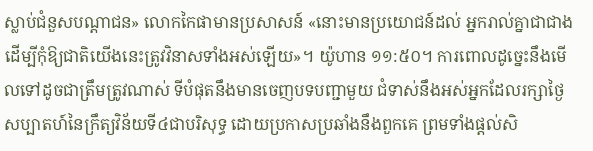ស្លាប់ជំនួសបណ្តាជន» លោកកៃផាមានប្រសាសន៍ «នោះមានប្រយោជន៍ដល់ អ្នករាល់គ្នាជាជាង ដើម្បីកុំឱ្យជាតិយើងនេះត្រូវវិនាសទាំងអស់ឡើយ»។ យ៉ូហាន ១១:៥០។ ការពោលដូច្នេះនឹងមើលទៅដូចជាត្រឹមត្រូវណាស់ ទីបំផុតនឹងមានចេញបទបញ្ជាមួយ ជំទាស់នឹងអស់អ្នកដែលរក្សាថ្ងៃសប្បាតហ៍នៃក្រឹត្យវិន័យទី៤ជាបរិសុទ្ធ ដោយប្រកាសប្រឆាំងនឹងពួកគេ ព្រមទាំងផ្តល់សិ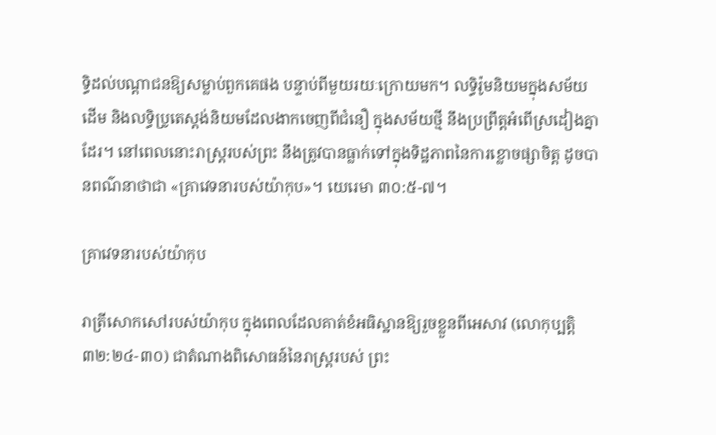ទ្ធិដល់បណ្តាជនឱ្យសម្លាប់ពួកគេផង បន្ទាប់ពីមួយរយៈក្រោយមក។ លទ្ធិរ៉ូមនិយមក្នុងសម័យដើម និងលទ្ធិប្រូតេស្តង់និយមដែលងាកចេញពីជំនឿ ក្នុងសម័យថ្មី នឹងប្រព្រឹត្តអំពើស្រដៀងគ្នាដែរ។ នៅពេលនោះរាស្ត្ររបស់ព្រះ នឹងត្រូវបានធ្លាក់ទៅក្នុងទិដ្ឋភាពនៃការខ្លោចផ្សាចិត្ត ដូចបានពណ៌នាថាជា «គ្រាវេទនារបស់យ៉ាកុប»។ យេរេមា ៣០:៥-៧។

គ្រាវេទនារបស់យ៉ាកុប

រាត្រីសោកសៅរបស់យ៉ាកុប ក្នុងពេលដែលគាត់ខំអធិស្ឋានឱ្យរួចខ្លួនពីអេសាវ (លោកុប្បត្តិ ៣២:២៤-៣០) ជាតំណាងពិសោធន៍នៃរាស្ត្ររបស់ ព្រះ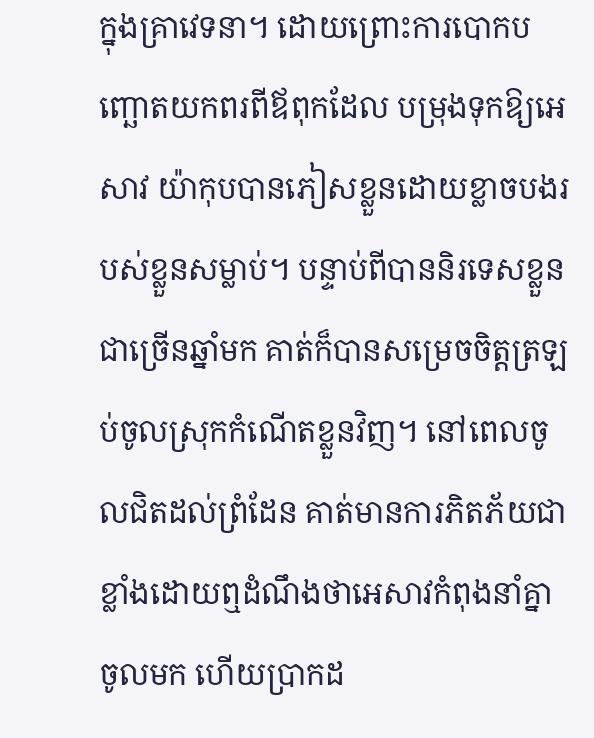ក្នុងគ្រាវេទនា។ ដោយព្រោះការបោកបញ្ឆោតយកពរពីឪពុកដែល បម្រុងទុកឱ្យអេសាវ យ៉ាកុបបានភៀសខ្លួនដោយខ្លាចបងរបស់ខ្លួនសម្លាប់។ បន្ទាប់ពីបាននិរទេសខ្លួនជាច្រើនឆ្នាំមក គាត់ក៏បានសម្រេចចិត្តត្រឡប់ចូលស្រុកកំណើតខ្លួនវិញ។ នៅពេលចូលជិតដល់ព្រំដែន គាត់មានការភិតភ័យជាខ្លាំងដោយឮដំណឹងថាអេសាវកំពុងនាំគ្នាចូលមក ហើយប្រាកដ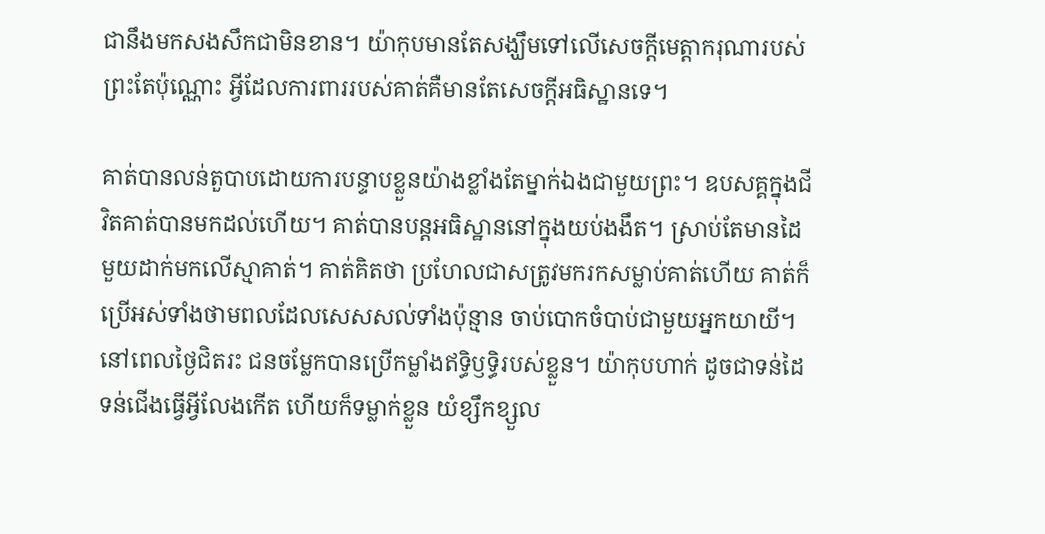ជានឹងមកសងសឹកជាមិនខាន។ យ៉ាកុបមានតែសង្ឃឹមទៅលើសេចក្តីមេត្តាករុណារបស់ព្រះតែប៉ុណ្ណោះ អ្វីដែលការពាររបស់គាត់គឺមានតែសេចក្តីអធិស្ឋានទេ។

គាត់បានលន់តួបាបដោយការបន្ទាបខ្លួនយ៉ាងខ្លាំងតែម្នាក់ឯងជាមួយព្រះ។ ឧបសគ្គក្នុងជីវិតគាត់បានមកដល់ហើយ។ គាត់បានបន្តអធិស្ឋាននៅក្នុងយប់ងងឹត។ ស្រាប់តែមានដៃមួយដាក់មកលើស្មាគាត់។ គាត់គិតថា ប្រហែលជាសត្រូវមករកសម្លាប់គាត់ហើយ គាត់ក៏ប្រើអស់ទាំងថាមពលដែលសេសសល់ទាំងប៉ុន្មាន ចាប់បោកចំបាប់ជាមួយអ្នកយាយី។ នៅពេលថ្ងៃជិតរះ ជនចម្លែកបានប្រើកម្លាំងឥទ្ធិឫទ្ធិរបស់ខ្លួន។ យ៉ាកុបហាក់ ដូចជាទន់ដៃទន់ជើងធ្វើអ្វីលែងកើត ហើយក៏ទម្លាក់ខ្លួន យំខ្សឹកខ្សួល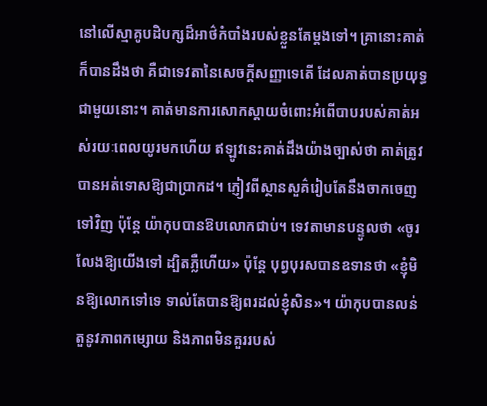នៅលើស្មាគូបដិបក្សដ៏អាថ៌កំបាំងរបស់ខ្លួនតែម្តងទៅ។ គ្រានោះគាត់ក៏បានដឹងថា គឺជាទេវតានៃសេចក្តីសញ្ញាទេតើ ដែលគាត់បានប្រយុទ្ធជាមួយនោះ។ គាត់មានការសោកស្តាយចំពោះអំពើបាបរបស់គាត់អស់រយៈពេលយូរមកហើយ ឥឡូវនេះគាត់ដឹងយ៉ាងច្បាស់ថា គាត់ត្រូវបានអត់ទោសឱ្យជាប្រាកដ។ ភ្ញៀវពីស្ថានសួគ៌រៀបតែនឹងចាកចេញទៅវិញ ប៉ុន្តែ យ៉ាកុបបានឱបលោកជាប់។ ទេវតាមានបន្ទូលថា «ចូរលែងឱ្យយើងទៅ ដ្បិតភ្លឺហើយ» ប៉ុន្តែ បុព្វបុរសបានឧទានថា «ខ្ញុំមិនឱ្យលោកទៅទេ ទាល់តែបានឱ្យពរដល់ខ្ញុំសិន»។ យ៉ាកុបបានលន់តួនូវភាពកម្សោយ និងភាពមិនគួររបស់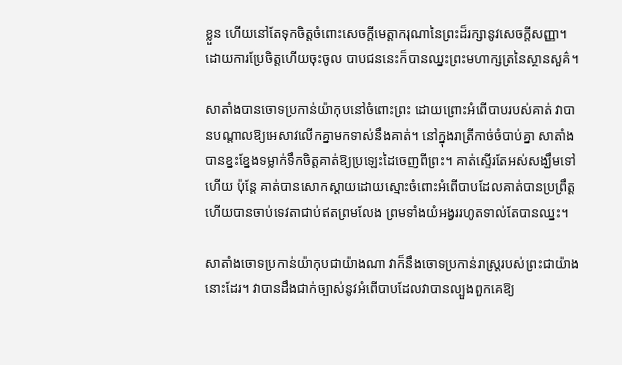ខ្លួន ហើយនៅតែទុកចិត្តចំពោះសេចក្តីមេត្តាករុណានៃព្រះដ៏រក្សានូវសេចក្តីសញ្ញា។ ដោយការប្រែចិត្តហើយចុះចូល បាបជននេះក៏បានឈ្នះព្រះមហាក្សត្រនៃស្ថានសួគ៌។

សាតាំងបានចោទប្រកាន់យ៉ាកុបនៅចំពោះព្រះ ដោយព្រោះអំពើបាបរបស់គាត់ វាបានបណ្តាលឱ្យអេសាវលើកគ្នាមកទាស់នឹងគាត់។ នៅក្នុងរាត្រីកាច់ចំបាប់គ្នា សាតាំងបានខ្នះខ្នែងទម្លាក់ទឹកចិត្តគាត់ឱ្យប្រឡេះដៃចេញពីព្រះ។ គាត់ស្ទើរតែអស់សង្ឃឹមទៅហើយ ប៉ុន្តែ គាត់បានសោកស្តាយដោយស្មោះចំពោះអំពើបាបដែលគាត់បានប្រព្រឹត្ត ហើយបានចាប់ទេវតាជាប់ឥតព្រមលែង ព្រមទាំងយំអង្វររហូតទាល់តែបានឈ្នះ។

សាតាំងចោទប្រកាន់យ៉ាកុបជាយ៉ាងណា វាក៏នឹងចោទប្រកាន់រាស្ត្ររបស់ព្រះជាយ៉ាងនោះដែរ។ វាបានដឹងជាក់ច្បាស់នូវអំពើបាបដែលវាបានល្បួងពួកគេឱ្យ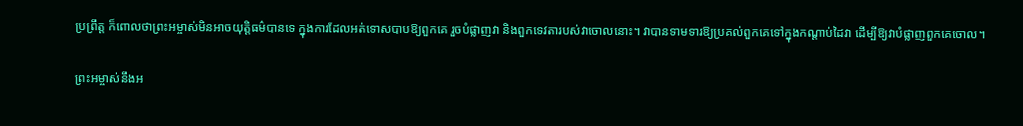ប្រព្រឹត្ត ក៏ពោលថាព្រះអម្ចាស់មិនអាចយុត្តិធម៌បានទេ ក្នុងការដែលអត់ទោសបាបឱ្យពួកគេ រួចបំផ្លាញវា និងពួកទេវតារបស់វាចោលនោះ។ វាបានទាមទារឱ្យប្រគល់ពួកគេទៅក្នុងកណ្តាប់ដៃវា ដើម្បីឱ្យវាបំផ្លាញពួកគេចោល។

ព្រះអម្ចាស់នឹងអ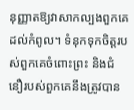នុញ្ញាតឱ្យវាសាកល្បងពួកគេដល់កំពូល។ ទំនុកទុកចិត្តរបស់ពួកគេចំពោះព្រះ និងជំនឿរបស់ពួកគេនឹងត្រូវបាន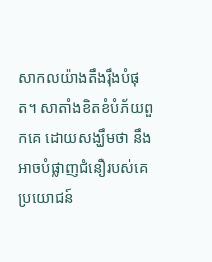សាកលយ៉ាងតឹងរ៉ឹងបំផុត។ សាតាំងខិតខំបំភ័យពួកគេ ដោយសង្ឃឹមថា នឹងអាចបំផ្លាញជំនឿរបស់គេប្រយោជន៍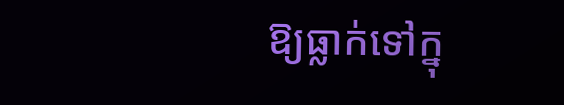ឱ្យធ្លាក់ទៅក្នុ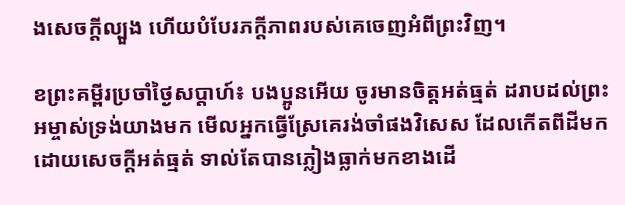ងសេចក្តីល្បួង ហើយបំបែរភក្តីភាពរបស់គេចេញអំពីព្រះវិញ។

ខព្រះគម្ពីរប្រចាំថ្ងៃសប្តាហ៍៖ បងប្អូនអើយ ចូរមានចិត្តអត់ធ្មត់ ដរាបដល់ព្រះអម្ចាស់ទ្រង់យាងមក មើលអ្នកធ្វើស្រែគេរង់ចាំផងវិសេស ដែលកើតពីដីមកដោយសេចក្តីអត់ធ្មត់ ទាល់តែបានភ្លៀងធ្លាក់មកខាងដើ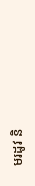មរដូវ និ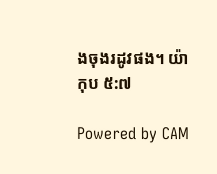ងចុងរដូវផង។ យ៉ាកុប ៥:៧

Powered by CAM